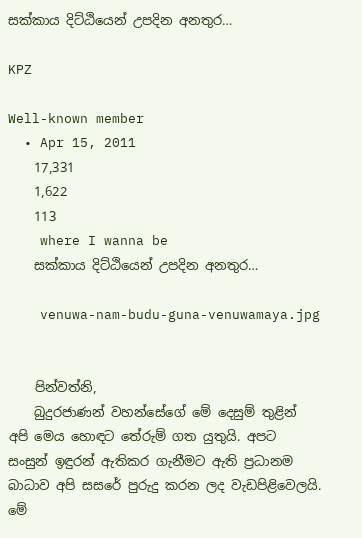සක්කාය දිට්ඨියෙන් උපදින අනතුර…

KPZ

Well-known member
  • Apr 15, 2011
    17,331
    1,622
    113
    where I wanna be
    සක්කාය දිට්ඨියෙන් උපදින අනතුර…

    venuwa-nam-budu-guna-venuwamaya.jpg


    පින්වත්නි,
    බුදුරජාණන් වහන්සේගේ මේ දෙසුම් තුළින් අපි මෙය හොඳට තේරුම් ගත යුතුයි. අපට සංසුන් ඉඳුරන් ඇතිකර ගැනීමට ඇති ප්‍රධානම බාධාව අපි සසරේ පුරුදු කරන ලද වැඩපිළිවෙලයි. මේ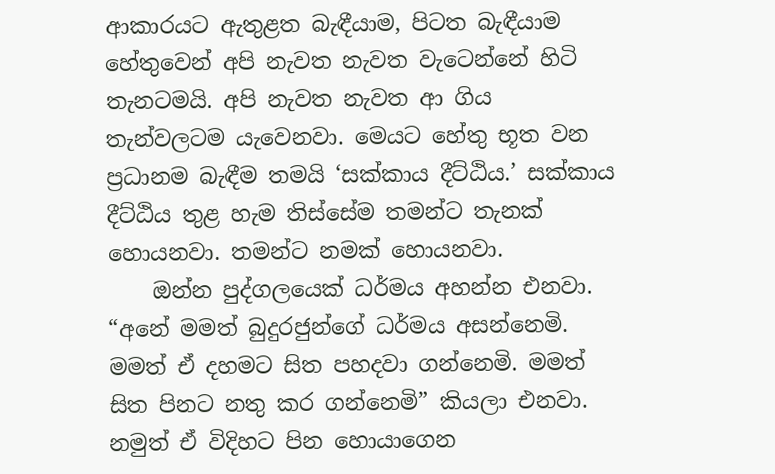ආකාරයට ඇතුළත බැඳීයාම, පිටත බැඳීයාම හේතුවෙන් අපි නැවත නැවත වැටෙන්නේ හිටි තැනටමයි. අපි නැවත නැවත ආ ගිය තැන්වලටම යැවෙනවා. මෙයට හේතු භූත වන ප්‍රධානම බැඳීම තමයි ‘සක්කාය දීට්ඨිය.’ සක්කාය දීට්ඨිය තුළ හැම තිස්සේම තමන්ට තැනක් හොයනවා. තමන්ට නමක් හොයනවා.
    ඔන්න පුද්ගලයෙක් ධර්මය අහන්න එනවා. “අනේ මමත් බුදුරජුන්ගේ ධර්මය අසන්නෙමි. මමත් ඒ දහමට සිත පහදවා ගන්නෙමි. මමත් සිත පිනට නතු කර ගන්නෙමි” කියලා එනවා. නමුත් ඒ විදිහට පින හොයාගෙන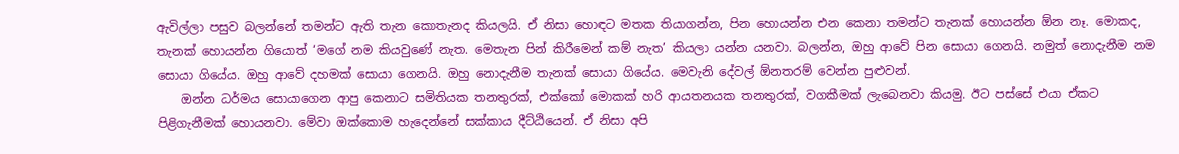ඇවිල්ලා පසුව බලන්නේ තමන්ට ඇති තැන කොතැනද කියලයි. ඒ නිසා හොඳට මතක තියාගන්න, පින හොයන්න එන කෙනා තමන්ට තැනක් හොයන්න ඕන නෑ. මොකද, තැනක් හොයන්න ගියොත් ‘මගේ නම කියවුණේ නැත. මෙතැන පින් කිරීමෙන් කම් නැත’ කියලා යන්න යනවා. බලන්න, ඔහු ආවේ පින සොයා ගෙනයි. නමුත් නොදැනීම නම සොයා ගියේය. ඔහු ආවේ දහමක් සොයා ගෙනයි. ඔහු නොදැනීම තැනක් සොයා ගියේය. මෙවැනි දේවල් ඕනතරම් වෙන්න පුළුවන්.
    ඔන්න ධර්මය සොයාගෙන ආපු කෙනාට සමිතියක තනතුරක්, එක්කෝ මොකක් හරි ආයතනයක තනතුරක්, වගකීමක් ලැබෙනවා කියමු. ඊට පස්සේ එයා ඒකට පිළිගැනීමක් හොයනවා. මේවා ඔක්කොම හැදෙන්නේ සක්කාය දීට්ඨියෙන්. ඒ නිසා අපි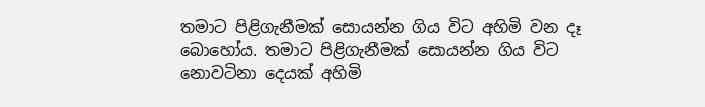තමාට පිළිගැනීමක් සොයන්න ගිය විට අහිමි වන දෑ බොහෝය. තමාට පිළිගැනීමක් සොයන්න ගිය විට නොවටිනා දෙයක් අහිමි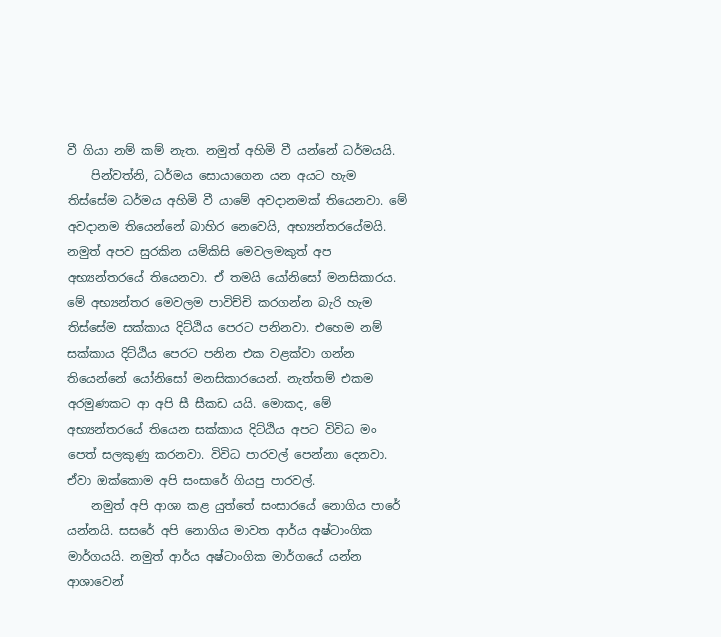වී ගියා නම් කම් නැත. නමුත් අහිමි වී යන්නේ ධර්මයයි.
    පින්වත්නි, ධර්මය සොයාගෙන යන අයට හැම තිස්සේම ධර්මය අහිමි වී යාමේ අවදානමක් තියෙනවා. මේ අවදානම තියෙන්නේ බාහිර නෙවෙයි, අභ්‍යන්තරයේමයි. නමුත් අපව සුරකින යම්කිසි මෙවලමකුත් අප අභ්‍යන්තරයේ තියෙනවා. ඒ තමයි යෝනිසෝ මනසිකාරය. මේ අභ්‍යන්තර මෙවලම පාවිච්චි කරගන්න බැරි හැම තිස්සේම සක්කාය දිට්ඨිය පෙරට පනිනවා. එහෙම නම් සක්කාය දිට්ඨිය පෙරට පනින එක වළක්වා ගන්න තියෙන්නේ යෝනිසෝ මනසිකාරයෙන්. නැත්තම් එකම අරමුණකට ආ අපි සී සීකඩ යයි. මොකද, මේ අභ්‍යන්තරයේ තියෙන සක්කාය දිට්ඨිය අපට විවිධ මං පෙත් සලකුණු කරනවා. විවිධ පාරවල් පෙන්නා දෙනවා. ඒවා ඔක්කොම අපි සංසාරේ ගියපු පාරවල්.
    නමුත් අපි ආශා කළ යුත්තේ සංසාරයේ නොගිය පාරේ යන්නයි. සසරේ අපි නොගිය මාවත ආර්ය අෂ්ටාංගික මාර්ගයයි. නමුත් ආර්ය අෂ්ටාංගික මාර්ගයේ යන්න ආශාවෙන්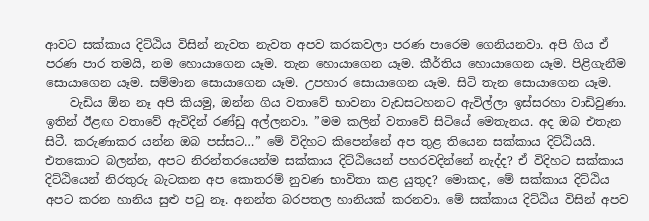ආවට සක්කාය දිට්ඨිය විසින් නැවත නැවත අපව කරකවලා පරණ පාරෙම ගෙනියනවා. අපි ගිය ඒ පරණ පාර තමයි, නම හොයාගෙන යෑම. තැන හොයාගෙන යෑම. කීර්තිය හොයාගෙන යෑම. පිළිගැනීම සොයාගෙන යෑම. සම්මාන සොයාගෙන යෑම. උපහාර සොයාගෙන යෑම. සිටි තැන සොයාගෙන යෑම.
    වැඩිය ඕන නෑ අපි කියමු, ඔන්න ගිය වතාවේ භාවනා වැඩසටහනට ඇවිල්ලා ඉස්සරහා වාඩිවුණා. ඉතින් ඊළඟ වතාවේ ඇවිදින් රණ්ඩු අල්ලනවා. ”මම කලින් වතාවේ සිටියේ මෙතැනය. අද ඔබ එතැන සිටී. කරුණාකර යන්න ඔබ පස්සට…” මේ විදිහට කිපෙන්නේ අප තුළ තියෙන සක්කාය දිට්ඨියයි. එතකොට බලන්න, අපට නිරන්තරයෙන්ම සක්කාය දිට්ඨියෙන් පහරවදින්නේ නැද්ද? ඒ විදිහට සක්කාය දිට්ඨියෙන් නිරතුරු බැටකන අප කොතරම් නුවණ භාවිතා කළ යුතුද? මොකද, මේ සක්කාය දිට්ඨිය අපට කරන හානිය සුළු පටු නෑ. අනන්ත බරපතල හානියක් කරනවා. මේ සක්කාය දිට්ඨිය විසින් අපව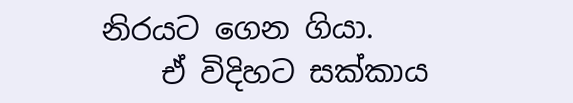නිරයට ගෙන ගියා.
    ඒ විදිහට සක්කාය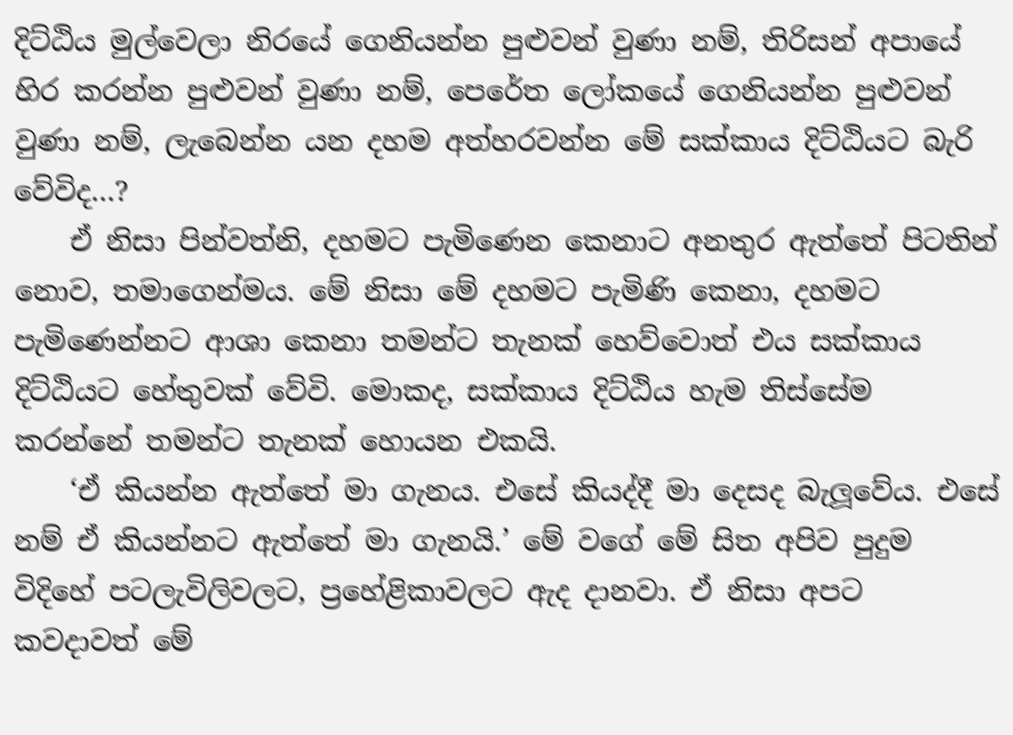දිට්ඨිය මුල්වෙලා නිරයේ ගෙනියන්න පුළුවන් වුණා නම්, තිරිසන් අපායේ හිර කරන්න පුළුවන් වුණා නම්, පෙරේත ලෝකයේ ගෙනියන්න පුළුවන් වුණා නම්, ලැබෙන්න යන දහම අත්හරවන්න මේ සක්කාය දිට්ඨියට බැරි වේවිද…?
    ඒ නිසා පින්වත්නි, දහමට පැමිණෙන කෙනාට අනතුර ඇත්තේ පිටතින් නොව, තමාගෙන්මය. මේ නිසා මේ දහමට පැමිණි කෙනා, දහමට පැමිණෙන්නට ආශා කෙනා තමන්ට තැනක් හෙව්වොත් එය සක්කාය දිට්ඨියට හේතුවක් වේවි. මොකද, සක්කාය දිට්ඨිය හැම තිස්සේම කරන්නේ තමන්ට තැනක් හොයන එකයි.
    ‘ඒ කියන්න ඇත්තේ මා ගැනය. එසේ කියද්දී මා දෙසද බැලූවේය. එසේ නම් ඒ කියන්නට ඇත්තේ මා ගැනයි.’ මේ වගේ මේ සිත අපිව පුදුම විදිහේ පටලැවිලිවලට, ප්‍රහේළිකාවලට ඇද දානවා. ඒ නිසා අපට කවදාවත් මේ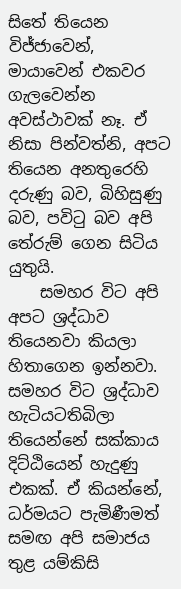සිතේ තියෙන විජ්ජාවෙන්, මායාවෙන් එකවර ගැලවෙන්න අවස්ථාවක් නෑ. ඒ නිසා පින්වත්නි, අපට තියෙන අනතුරෙහි දරුණු බව, බිහිසුණු බව, පවිටු බව අපි තේරුම් ගෙන සිටිය යුතුයි.
    සමහර විට අපි අපට ශ්‍රද්ධාව තියෙනවා කියලා හිතාගෙන ඉන්නවා. සමහර විට ශ්‍රද්ධාව හැටියටතිබිලා තියෙන්නේ සක්කාය දිට්ඨියෙන් හැදුණු එකක්. ඒ කියන්නේ, ධර්මයට පැමිණීමත් සමඟ අපි සමාජය තුළ යම්කිසි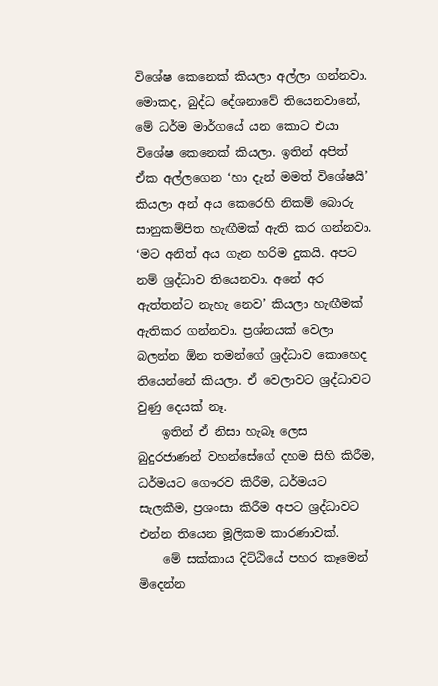විශේෂ කෙනෙක් කියලා අල්ලා ගන්නවා. මොකද, බුද්ධ දේශනාවේ තියෙනවානේ, මේ ධර්ම මාර්ගයේ යන කොට එයා විශේෂ කෙනෙක් කියලා. ඉතින් අපිත් ඒක අල්ලගෙන ‘හා දැන් මමත් විශේෂයි’ කියලා අන් අය කෙරෙහි නිකම් බොරු සානුකම්පිත හැඟීමක් ඇති කර ගන්නවා. ‘මට අනිත් අය ගැන හරිම දුකයි. අපට නම් ශ්‍රද්ධාව තියෙනවා. අනේ අර ඇත්තන්ට නැහැ නෙව’ කියලා හැඟීමක් ඇතිකර ගන්නවා. ප්‍රශ්නයක් වෙලා බලන්න ඕන තමන්ගේ ශ්‍රද්ධාව කොහෙද තියෙන්නේ කියලා. ඒ වෙලාවට ශ්‍රද්ධාවට වුණු දෙයක් නෑ.
    ඉතින් ඒ නිසා හැබෑ ලෙස බුදුරජාණන් වහන්සේගේ දහම සිහි කිරීම, ධර්මයට ගෞරව කිරීම, ධර්මයට සැලකීම, ප්‍රශංසා කිරීම අපට ශ්‍රද්ධාවට එන්න තියෙන මූලිකම කාරණාවක්.
    මේ සක්කාය දිට්ඨියේ පහර කෑමෙන් මිදෙන්න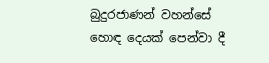බුදුරජාණන් වහන්සේ හොඳ දෙයක් පෙන්වා දී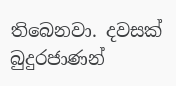තිබෙනවා. දවසක් බුදුරජාණන්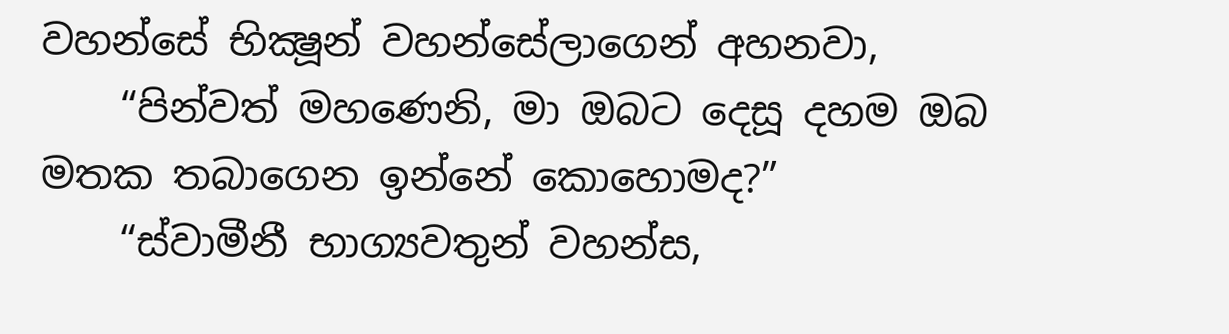වහන්සේ භික්‍ෂූන් වහන්සේලාගෙන් අහනවා,
    “පින්වත් මහණෙනි, මා ඔබට දෙසූ දහම ඔබ මතක තබාගෙන ඉන්නේ කොහොමද?”
    “ස්වාමීනී භාග්‍යවතුන් වහන්ස,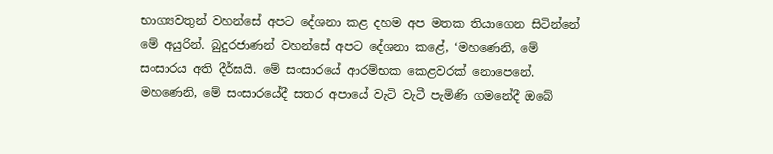භාග්‍යවතුන් වහන්සේ අපට දේශනා කළ දහම අප මතක තියාගෙන සිටින්නේ මේ අයුරින්. බුදුරජාණන් වහන්සේ අපට දේශනා කළේ, ‘මහණෙනි, මේ සංසාරය අති දීර්ඝයි. මේ සංසාරයේ ආරම්භක කෙළවරක් නොපෙනේ. මහණෙනි, මේ සංසාරයේදී සතර අපායේ වැටි වැටී පැමිණි ගමනේදී ඔබේ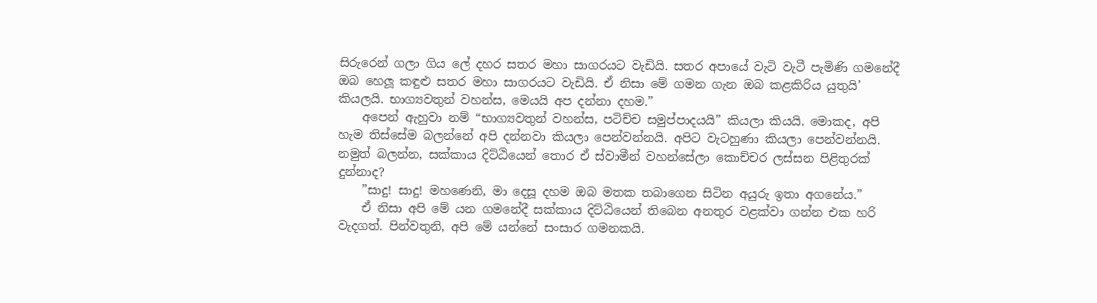සිරුරෙන් ගලා ගිය ලේ දහර සතර මහා සාගරයට වැඩියි. සතර අපායේ වැටි වැටී පැමිණි ගමනේදී ඔබ හෙලූ කඳුළු සතර මහා සාගරයට වැඩියි. ඒ නිසා මේ ගමන ගැන ඔබ කළකිරිය යුතුයි’ කියලයි. භාග්‍යවතුන් වහන්ස, මෙයයි අප දන්නා දහම.”
    අපෙන් ඇහුවා නම් “භාග්‍යවතුන් වහන්ස, පටිච්ච සමුප්පාදයයි” කියලා කියයි. මොකද, අපි හැම තිස්සේම බලන්නේ අපි දන්නවා කියලා පෙන්වන්නයි. අපිට වැටහුණා කියලා පෙන්වන්නයි. නමුත් බලන්න, සක්කාය දිට්ඨියෙන් තොර ඒ ස්වාමීන් වහන්සේලා කොච්චර ලස්සන පිළිතුරක් දුන්නාද?
    ”සාදු! සාදු! මහණෙනි, මා දෙසූ දහම ඔබ මතක තබාගෙන සිටින අයුරු ඉතා අගනේය.”
    ඒ නිසා අපි මේ යන ගමනේදී සක්කාය දිට්ඨියෙන් තිබෙන අනතුර වළක්වා ගන්න එක හරි වැදගත්. පින්වතුනි, අපි මේ යන්නේ සංසාර ගමනකයි.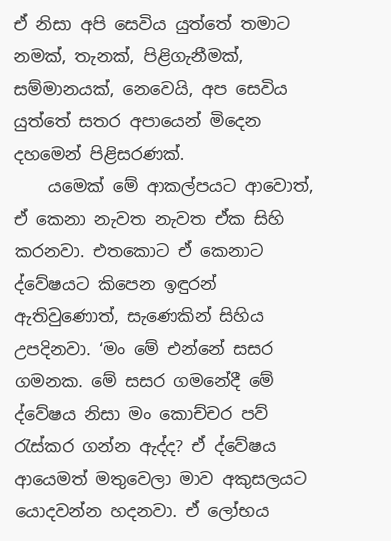ඒ නිසා අපි සෙවිය යුත්තේ තමාට නමක්, තැනක්, පිළිගැනීමක්, සම්මානයක්, නෙවෙයි, අප සෙවිය යුත්තේ සතර අපායෙන් මිදෙන දහමෙන් පිළිසරණක්.
    යමෙක් මේ ආකල්පයට ආවොත්, ඒ කෙනා නැවත නැවත ඒක සිහි කරනවා. එතකොට ඒ කෙනාට ද්වේෂයට කිපෙන ඉඳුරන් ඇතිවුණොත්, සැණෙකින් සිහිය උපදිනවා. ‘මං මේ එන්නේ සසර ගමනක. මේ සසර ගමනේදී මේ ද්වේෂය නිසා මං කොච්චර පව් රැස්කර ගන්න ඇද්ද? ඒ ද්වේෂය ආයෙමත් මතුවෙලා මාව අකුසලයට යොදවන්න හදනවා. ඒ ලෝභය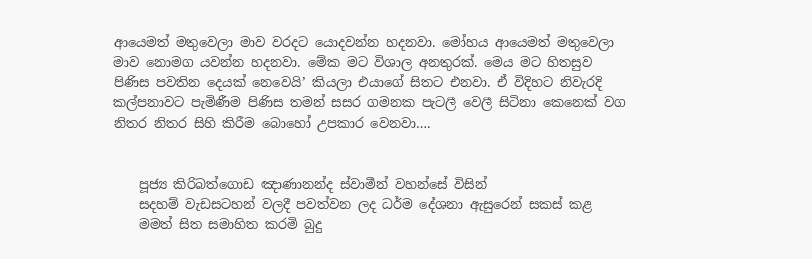ආයෙමත් මතුවෙලා මාව වරදට යොදවන්න හදනවා. මෝහය ආයෙමත් මතුවෙලා මාව නොමග යවන්න හදනවා. මේක මට විශාල අනතුරක්. මෙය මට හිතසුව පිණිස පවතින දෙයක් නෙවෙයි’ කියලා එයාගේ සිතට එනවා. ඒ විදිහට නිවැරදි කල්පනාවට පැමිණීම පිණිස තමන් සසර ගමනක පැටලී වෙලී සිටිනා කෙනෙක් වග නිතර නිතර සිහි කිරීම බොහෝ උපකාර වෙනවා….


    පූජ්‍ය කිරිබත්ගොඩ ඤාණානන්ද ස්වාමීන් වහන්සේ විසින්
    සදහම් වැඩසටහන් වලදී පවත්වන ලද ධර්ම දේශනා ඇසුරෙන් සකස් කළ
    මමත් සිත සමාහිත කරමි බුදු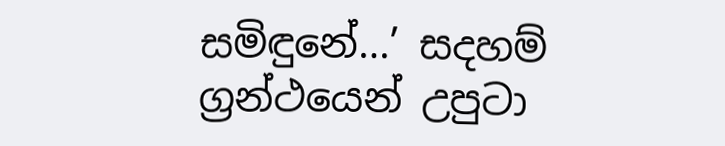සමිඳුනේ…’ සදහම් ග්‍රන්ථයෙන් උපුටා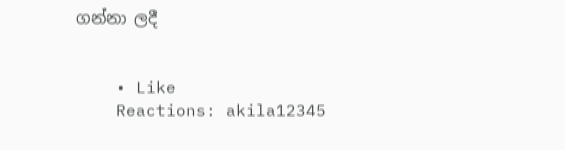ගන්නා ලදී


    • Like
    Reactions: akila12345